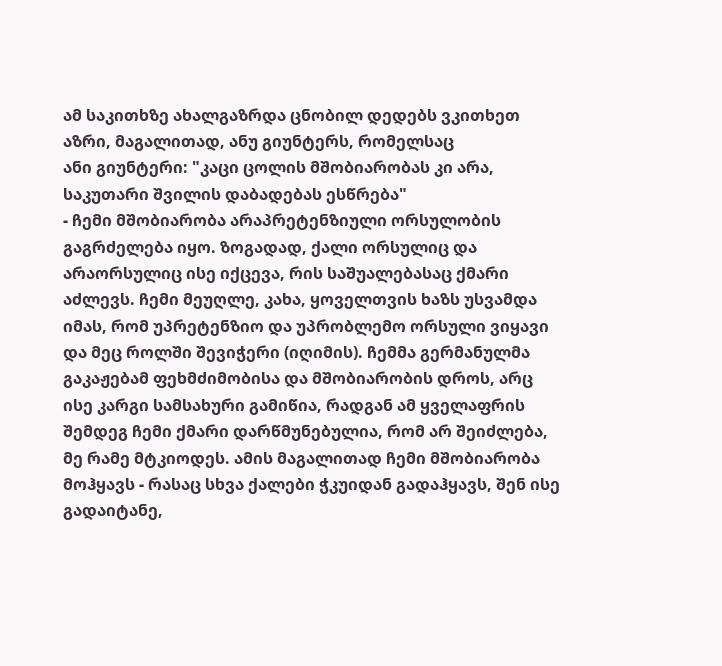ამ საკითხზე ახალგაზრდა ცნობილ დედებს ვკითხეთ აზრი, მაგალითად, ანუ გიუნტერს, რომელსაც
ანი გიუნტერი: "კაცი ცოლის მშობიარობას კი არა, საკუთარი შვილის დაბადებას ესწრება"
- ჩემი მშობიარობა არაპრეტენზიული ორსულობის გაგრძელება იყო. ზოგადად, ქალი ორსულიც და არაორსულიც ისე იქცევა, რის საშუალებასაც ქმარი აძლევს. ჩემი მეუღლე, კახა, ყოველთვის ხაზს უსვამდა იმას, რომ უპრეტენზიო და უპრობლემო ორსული ვიყავი და მეც როლში შევიჭერი (იღიმის). ჩემმა გერმანულმა გაკაჟებამ ფეხმძიმობისა და მშობიარობის დროს, არც ისე კარგი სამსახური გამიწია, რადგან ამ ყველაფრის შემდეგ ჩემი ქმარი დარწმუნებულია, რომ არ შეიძლება, მე რამე მტკიოდეს. ამის მაგალითად ჩემი მშობიარობა მოჰყავს - რასაც სხვა ქალები ჭკუიდან გადაჰყავს, შენ ისე გადაიტანე,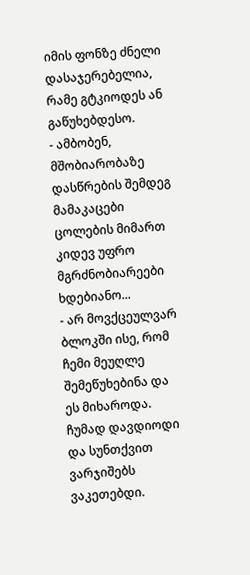იმის ფონზე ძნელი დასაჯერებელია, რამე გტკიოდეს ან გაწუხებდესო.
- ამბობენ, მშობიარობაზე დასწრების შემდეგ მამაკაცები ცოლების მიმართ კიდევ უფრო მგრძნობიარეები ხდებიანო...
- არ მოვქცეულვარ ბლოკში ისე, რომ ჩემი მეუღლე შემეწუხებინა და ეს მიხაროდა. ჩუმად დავდიოდი და სუნთქვით ვარჯიშებს ვაკეთებდი.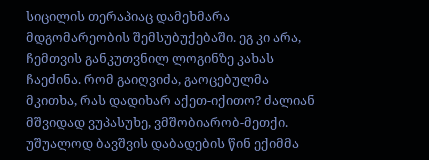სიცილის თერაპიაც დამეხმარა მდგომარეობის შემსუბუქებაში. ეგ კი არა, ჩემთვის განკუთვნილ ლოგინზე კახას ჩაეძინა. რომ გაიღვიძა, გაოცებულმა მკითხა, რას დადიხარ აქეთ-იქითო? ძალიან მშვიდად ვუპასუხე, ვმშობიარობ-მეთქი. უშუალოდ ბავშვის დაბადების წინ ექიმმა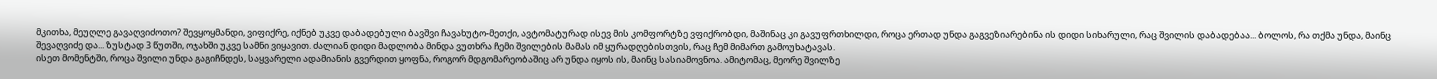მკითხა, მეუღლე გავაღვიძოთო? შევყოყმანდი, ვიფიქრე, იქნებ უკვე დაბადებული ბავშვი ჩავახუტო-მეთქი, ავტომატურად ისევ მის კომფორტზე ვფიქრობდი, მაშინაც კი გავუფრთხილდი, როცა ერთად უნდა გაგვეზიარებინა ის დიდი სიხარული, რაც შვილის დაბადებაა... ბოლოს, რა თქმა უნდა, მაინც შევაღვიძე და... ზუსტად 3 წუთში, ოჯახში უკვე სამნი ვიყავით. ძალიან დიდი მადლობა მინდა ვუთხრა ჩემი შვილების მამას იმ ყურადღებისთვის, რაც ჩემ მიმართ გამოუხატავას.
ისეთ მომენტში, როცა შვილი უნდა გაგიჩნდეს, საყვარელი ადამიანის გვერდით ყოფნა, როგორ მდგომარეობაშიც არ უნდა იყოს ის, მაინც სასიამოვნოა. ამიტომაც, მეორე შვილზე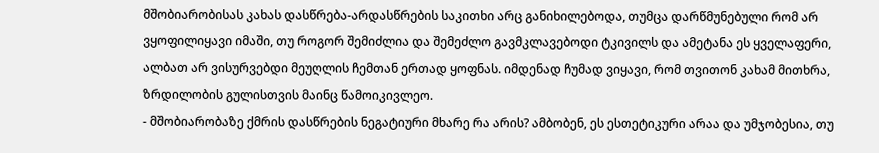მშობიარობისას კახას დასწრება-არდასწრების საკითხი არც განიხილებოდა, თუმცა დარწმუნებული რომ არ ვყოფილიყავი იმაში, თუ როგორ შემიძლია და შემეძლო გავმკლავებოდი ტკივილს და ამეტანა ეს ყველაფერი, ალბათ არ ვისურვებდი მეუღლის ჩემთან ერთად ყოფნას. იმდენად ჩუმად ვიყავი, რომ თვითონ კახამ მითხრა, ზრდილობის გულისთვის მაინც წამოიკივლეო.
- მშობიარობაზე ქმრის დასწრების ნეგატიური მხარე რა არის? ამბობენ, ეს ესთეტიკური არაა და უმჯობესია, თუ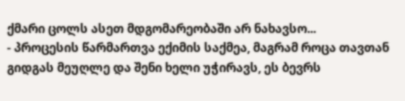ქმარი ცოლს ასეთ მდგომარეობაში არ ნახავსო...
- პროცესის წარმართვა ექიმის საქმეა, მაგრამ როცა თავთან გიდგას მეუღლე და შენი ხელი უჭირავს, ეს ბევრს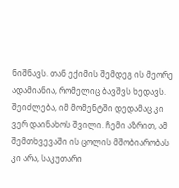ნიშნავს. თან ექიმის შემდეგ ის მეორე ადამიანია, რომელიც ბავშვს ხედავს. შეიძლება, იმ მომენტში დედამაც კი ვერ დაინახოს შვილი. ჩემი აზრით, ამ შემთხვევაში ის ცოლის მშობიარობას კი არა, საკუთარი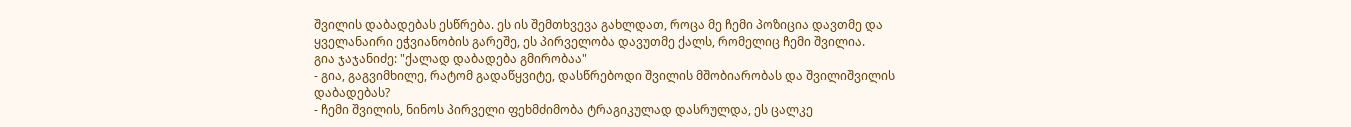შვილის დაბადებას ესწრება. ეს ის შემთხვევა გახლდათ, როცა მე ჩემი პოზიცია დავთმე და ყველანაირი ეჭვიანობის გარეშე, ეს პირველობა დავუთმე ქალს, რომელიც ჩემი შვილია.
გია ჯაჯანიძე: "ქალად დაბადება გმირობაა"
- გია, გაგვიმხილე, რატომ გადაწყვიტე, დასწრებოდი შვილის მშობიარობას და შვილიშვილის დაბადებას?
- ჩემი შვილის, ნინოს პირველი ფეხმძიმობა ტრაგიკულად დასრულდა, ეს ცალკე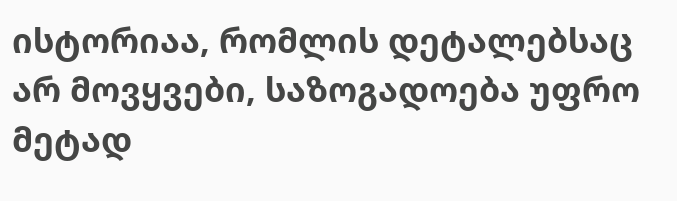ისტორიაა, რომლის დეტალებსაც არ მოვყვები, საზოგადოება უფრო მეტად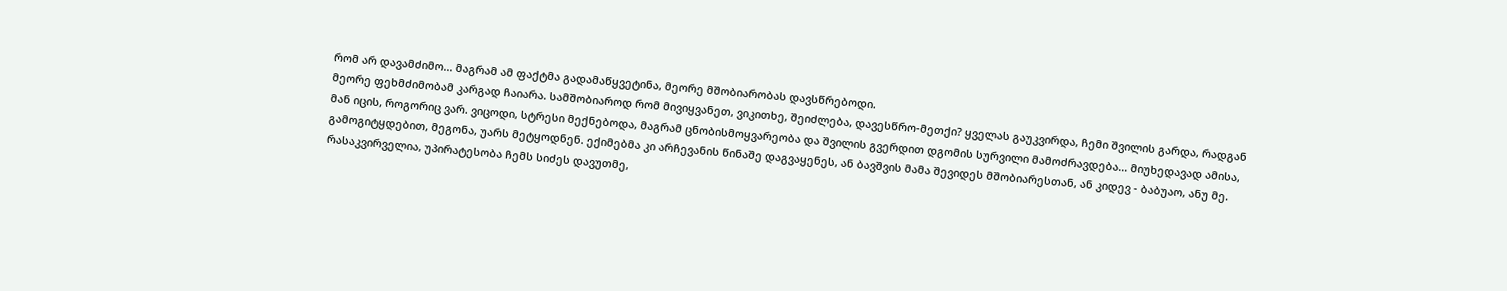რომ არ დავამძიმო... მაგრამ ამ ფაქტმა გადამაწყვეტინა, მეორე მშობიარობას დავსწრებოდი.
მეორე ფეხმძიმობამ კარგად ჩაიარა. სამშობიაროდ რომ მივიყვანეთ, ვიკითხე, შეიძლება, დავესწრო-მეთქი? ყველას გაუკვირდა, ჩემი შვილის გარდა, რადგან მან იცის, როგორიც ვარ. ვიცოდი, სტრესი მექნებოდა, მაგრამ ცნობისმოყვარეობა და შვილის გვერდით დგომის სურვილი მამოძრავდება... მიუხედავად ამისა, გამოგიტყდებით, მეგონა, უარს მეტყოდნენ. ექიმებმა კი არჩევანის წინაშე დაგვაყენეს, ან ბავშვის მამა შევიდეს მშობიარესთან, ან კიდევ - ბაბუაო, ანუ მე. რასაკვირველია, უპირატესობა ჩემს სიძეს დავუთმე,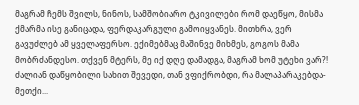მაგრამ ჩემს შვილს, ნინოს, სამშობიარო ტკივილები რომ დაეწყო, მისმა ქმარმა ისე განიცადა, ფერდაკარგული გამოიყვანეს. მითხრა, ვერ გავუძლებ ამ ყველაფერსო. ექიმებმაც მაშინვე მიხმეს, გოგოს მამა მობრძანდესო. თქვენ მტერს, მე იქ დღე დამადგა, მაგრამ ხომ უტეხი ვარ?! ძალიან დაწყობილი სახით შევედი, თან ვფიქრობდი, რა მალაპარაკებდა-მეთქი...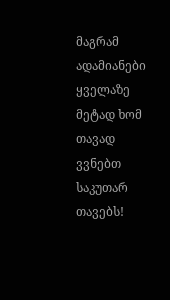მაგრამ ადამიანები ყველაზე მეტად ხომ თავად ვვნებთ საკუთარ თავებს!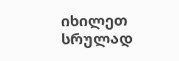იხილეთ სრულად